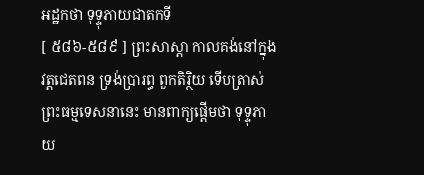អដ្ឋកថា ទុទ្ទុភាយជាតកទី
[ ៥៨៦-៥៨៩ ] ព្រះសាស្តា កាលគង់នៅក្នុងវត្តជេតពន ទ្រង់ប្រារព្ធ ពួកតិរ្ថិយ ទើបត្រាស់ព្រះធម្មទេសនានេះ មានពាក្យផ្តើមថា ទុទ្ទុភាយ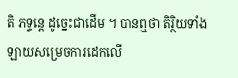តិ ភទ្ទន្តេ ដូច្នេះជាដើម ។ បានឮថា តិរ្ថិយទាំងឡាយសម្រេចការដេកលើ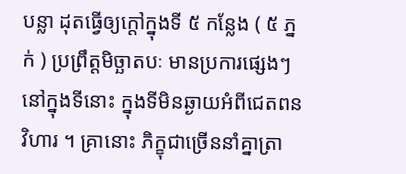បន្លា ដុតធ្វើឲ្យក្តៅក្នុងទី ៥ កន្លែង ( ៥ ភ្នក់ ) ប្រព្រឹត្តមិច្ឆាតបៈ មានប្រការផ្សេងៗ នៅក្នុងទីនោះ ក្នុងទីមិនឆ្ងាយអំពីជេតពនវិហារ ។ គ្រានោះ ភិក្ខុជាច្រើននាំគ្នាត្រា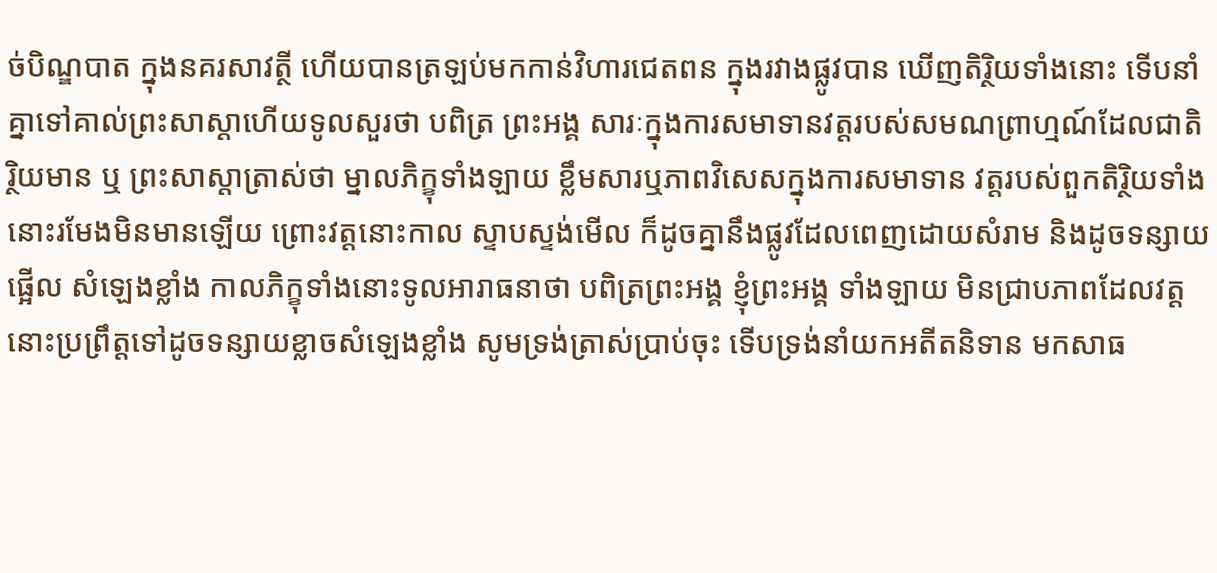ច់បិណ្ឌបាត ក្នុងនគរសាវត្ថី ហើយបានត្រឡប់មកកាន់វិហារជេតពន ក្នុងរវាងផ្លូវបាន ឃើញតិរ្ថិយទាំងនោះ ទើបនាំគ្នាទៅគាល់ព្រះសាស្តាហើយទូលសួរថា បពិត្រ ព្រះអង្គ សារៈក្នុងការសមាទានវត្តរបស់សមណព្រាហ្មណ៍ដែលជាតិរ្ថិយមាន ឬ ព្រះសាស្តាត្រាស់ថា ម្នាលភិក្ខុទាំងឡាយ ខ្លឹមសារឬភាពវិសេសក្នុងការសមាទាន វត្តរបស់ពួកតិរ្ថិយទាំងនោះរមែងមិនមានឡើយ ព្រោះវត្តនោះកាល ស្ទាបស្ទង់មើល ក៏ដូចគ្នានឹងផ្លូវដែលពេញដោយសំរាម និងដូចទន្សាយផ្អើល សំឡេងខ្លាំង កាលភិក្ខុទាំងនោះទូលអារាធនាថា បពិត្រព្រះអង្គ ខ្ញុំព្រះអង្គ ទាំងឡាយ មិនជ្រាបភាពដែលវត្តនោះប្រព្រឹត្តទៅដូចទន្សាយខ្លាចសំឡេងខ្លាំង សូមទ្រង់ត្រាស់ប្រាប់ចុះ ទើបទ្រង់នាំយកអតីតនិទាន មកសាធ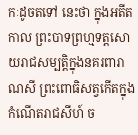កៈដូចតទៅ នេះថា ក្នុងអតីតកាល ព្រះបាទព្រហ្មទត្តសោយរាជសម្បត្តិក្នុងនគរពារាណសី ព្រះពោធិសត្វកើតក្នុងកំណើតរាជសីហ៍ ច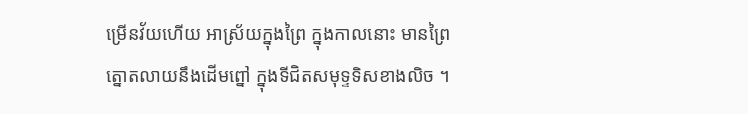ម្រើនវ័យហើយ អាស្រ័យក្នុងព្រៃ ក្នុងកាលនោះ មានព្រៃត្នោតលាយនឹងដើមព្នៅ ក្នុងទីជិតសមុទ្ទទិសខាងលិច ។